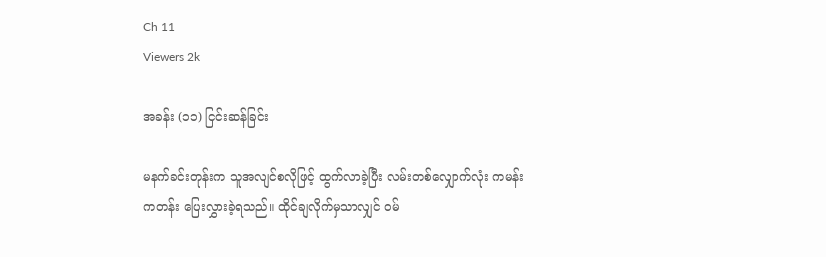Ch 11
Viewers 2k

အခန်း (၁၁) ငြင်းဆန်ခြင်း

မနက်ခင်းတုန်းက သူအလျင်စလိုဖြင့် ထွက်လာခဲ့ပြီး လမ်းတစ်လျှောက်လုံး ကမန်းကတန်း ပြေးလွှားခဲ့ရသည်။ ထိုင်ချလိုက်မှသာလျှင် ဝမ်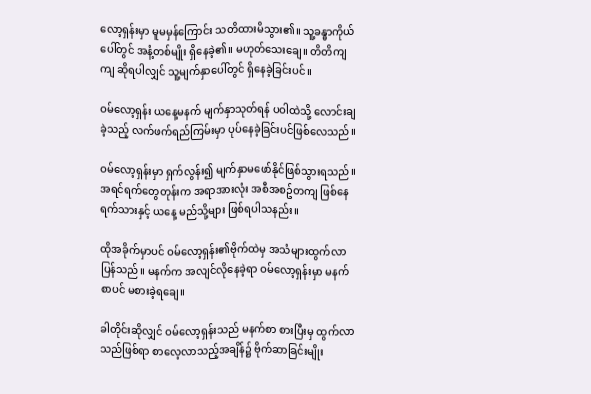လော့ရှန်းမှာ မူမမှန်ကြောင်း သတိထားမိသွား၏။ သူ့ခန္ဓာကိုယ်ပေါ်တွင် အနံ့တစ်မျိုး ရှိနေခဲ့၏။ မဟုတ်သေးချေ။ တိတိကျကျ ဆိုရပါလျှင် သူ့မျက်နှာပေါ်တွင် ရှိနေခဲ့ခြင်းပင်။

ဝမ်လော့ရှန်း ယနေ့မနက် မျက်နှာသုတ်ရန် ပဝါထဲသို့ လောင်းချခဲ့သည့် လက်ဖက်ရည်ကြမ်းမှာ ပုပ်နေခဲ့ခြင်းပင်ဖြစ်လေသည်။

ဝမ်လော့ရှန်းမှာ ရှက်လွန်း၍ မျက်နှာမဖော်နိုင်ဖြစ်သွားရသည်။ အရင်ရက်တွေတုန်းက အရာအားလုံး အစီအစဥ်တကျ ဖြစ်နေရက်သားနှင့် ယနေ့ မည်သို့များ ဖြစ်ရပါသနည်း။

ထိုအခိုက်မှာပင် ဝမ်လော့ရှန်း၏ဗိုက်ထဲမှ အသံများထွက်လာပြန်သည်။ မနက်က အလျင်လိုနေခဲ့ရာ ဝမ်လော့ရှန်းမှာ မနက်စာပင် မစားခဲ့ရချေ။

ခါတိုင်းဆိုလျှင် ဝမ်လော့ရှန်းသည် မနက်စာ စားပြီးမှ ထွက်လာသည်ဖြစ်ရာ စာလေ့လာသည့်အချိန်၌ ဗိုက်ဆာခြင်းမျိုး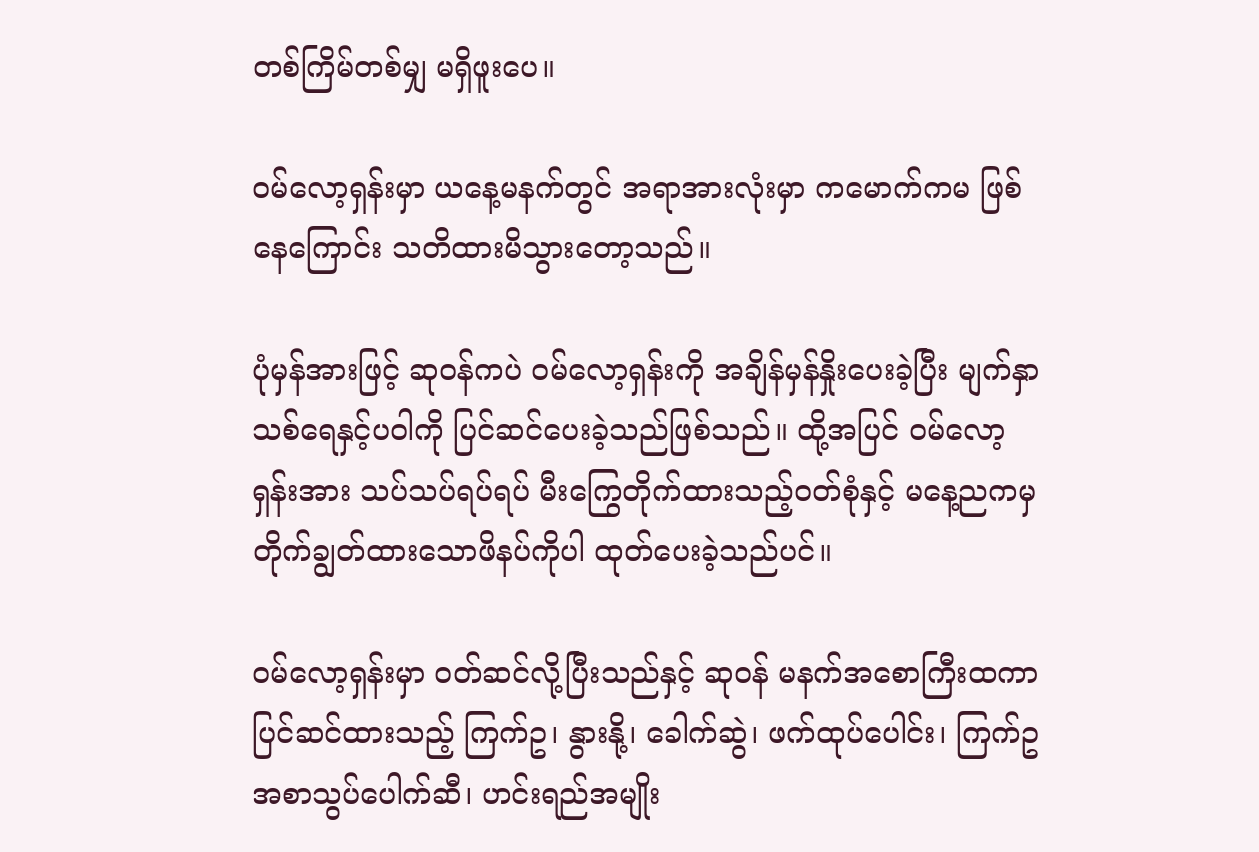တစ်ကြိမ်တစ်မျှ မရှိဖူးပေ။

ဝမ်လော့ရှန်းမှာ ယနေ့မနက်တွင် အရာအားလုံးမှာ ကမောက်ကမ ဖြစ်နေကြောင်း သတိထားမိသွားတော့သည်။

ပုံမှန်အားဖြင့် ဆုဝန်ကပဲ ဝမ်လော့ရှန်းကို အချိန်မှန်နှိုးပေးခဲ့ပြီး မျက်နှာသစ်ရေနှင့်ပဝါကို ပြင်ဆင်ပေးခဲ့သည်ဖြစ်သည်။ ထို့အပြင် ဝမ်လော့ရှန်းအား သပ်သပ်ရပ်ရပ် မီးကြွေတိုက်ထားသည့်ဝတ်စုံနှင့် မနေ့ညကမှ တိုက်ချွတ်ထားသောဖိနပ်ကိုပါ ထုတ်ပေးခဲ့သည်ပင်။

ဝမ်လော့ရှန်းမှာ ဝတ်ဆင်လို့ပြီးသည်နှင့် ဆုဝန် မနက်အစောကြီးထကာ ပြင်ဆင်ထားသည့် ကြက်ဥ၊ နွားနို့၊ ခေါက်ဆွဲ၊ ဖက်ထုပ်ပေါင်း၊ ကြက်ဥအစာသွပ်ပေါက်ဆီ၊ ဟင်းရည်အမျိုး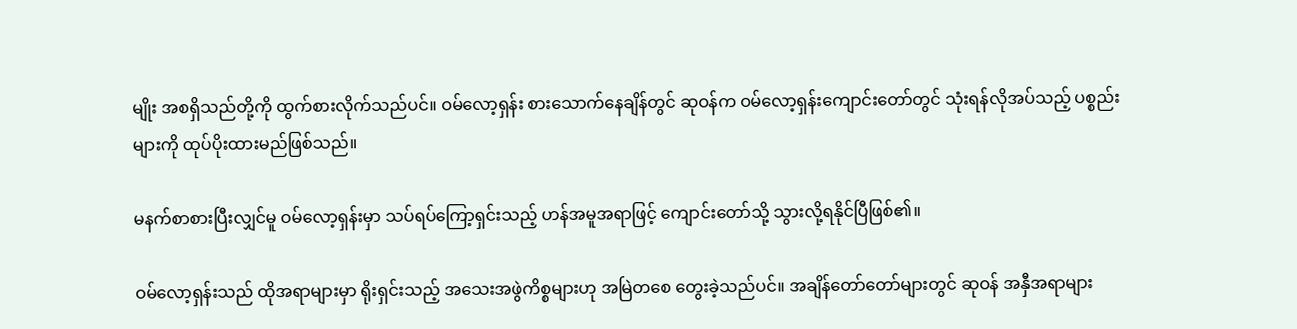မျိုး အစရှိသည်တို့ကို ထွက်စားလိုက်သည်ပင်။ ဝမ်လော့ရှန်း စားသောက်နေချိန်တွင် ဆုဝန်က ဝမ်လော့ရှန်းကျောင်းတော်တွင် သုံးရန်လိုအပ်သည့် ပစ္စည်းများကို ထုပ်ပိုးထားမည်ဖြစ်သည်။

မနက်စာစားပြီးလျှင်မူ ဝမ်လော့ရှန်းမှာ သပ်ရပ်ကြော့ရှင်းသည့် ဟန်အမူအရာဖြင့် ကျောင်းတော်သို့ သွားလို့ရနိုင်ပြီဖြစ်၏။

ဝမ်လော့ရှန်းသည် ထိုအရာများမှာ ရိုးရှင်းသည့် အသေးအဖွဲကိစ္စများဟု အမြဲတစေ တွေးခဲ့သည်ပင်။ အချိန်တော်တော်များတွင် ဆုဝန် အနှီအရာများ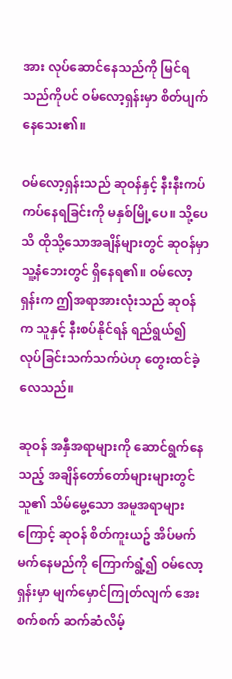အား လုပ်ဆောင်နေသည်ကို မြင်ရသည်ကိုပင် ဝမ်လော့ရှန်းမှာ စိတ်ပျက်နေသေး၏။

ဝမ်လော့ရှန်းသည် ဆုဝန်နှင့် နီးနီးကပ်ကပ်နေရခြင်းကို မနှစ်မြို့ပေ။ သို့ပေသိ ထိုသို့သောအချိန်များတွင် ဆုဝန်မှာ သူ့နံဘေးတွင် ရှိနေရ၏။ ဝမ်လော့ရှန်းက ဤအရာအားလုံးသည် ဆုဝန်က သူနှင့် နီးစပ်နိုင်ရန် ရည်ရွယ်၍ လုပ်ခြင်းသက်သက်ပဲဟု တွေးထင်ခဲ့လေသည်။

ဆုဝန် အနှီအရာများကို ဆောင်ရွက်နေသည့် အချိန်တော်တော်များများတွင် သူ၏ သိမ်မွေ့သော အမူအရာများကြောင့် ဆုဝန် စိတ်ကူးယဥ် အိပ်မက်မက်နေမည်ကို ကြောက်ရွံ့၍ ဝမ်လော့ရှန်းမှာ မျက်မှောင်ကြုတ်လျက် အေးစက်စက် ဆက်ဆံလိမ့်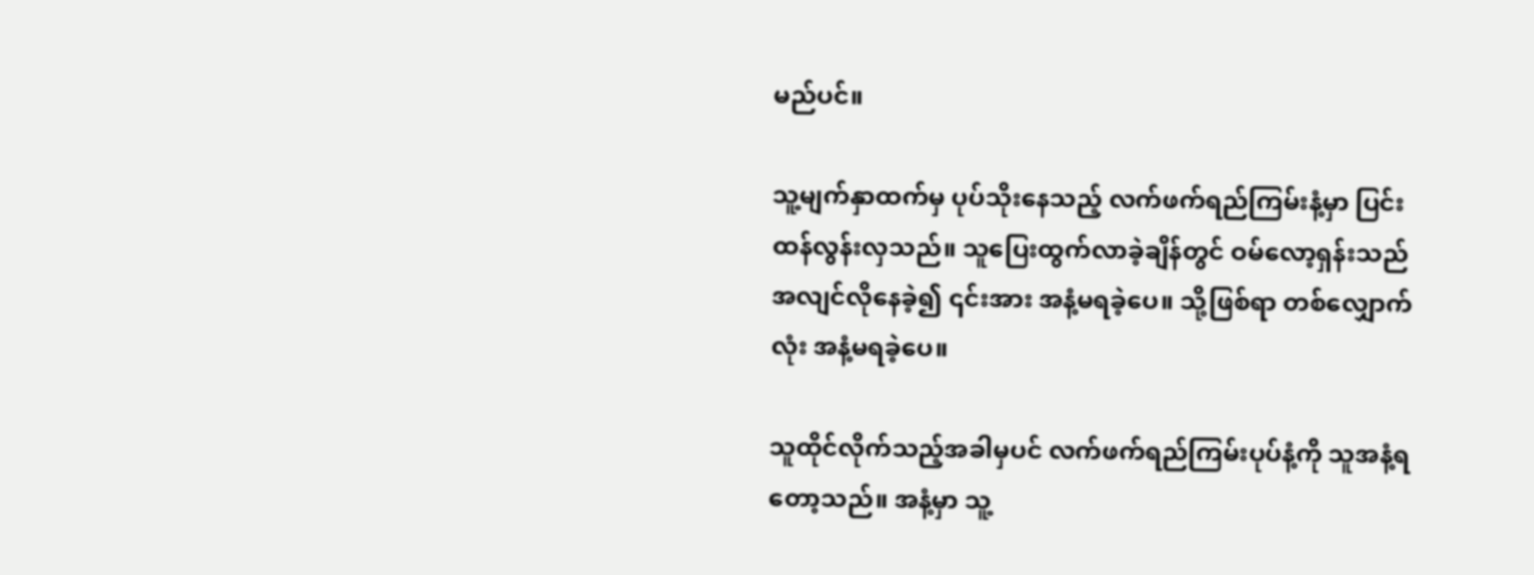မည်ပင်။

သူ့မျက်နှာထက်မှ ပုပ်သိုးနေသည့် လက်ဖက်ရည်ကြမ်းနံ့မှာ ပြင်းထန်လွန်းလှသည်။ သူပြေးထွက်လာခဲ့ချိန်တွင် ဝမ်လော့ရှန်းသည် အလျင်လိုနေခဲ့၍ ၎င်းအား အနံ့မရခဲ့ပေ။ သို့ဖြစ်ရာ တစ်လျှောက်လုံး အနံ့မရခဲ့ပေ။

သူထိုင်လိုက်သည့်အခါမှပင် လက်ဖက်ရည်ကြမ်းပုပ်နံ့ကို သူအနံ့ရတော့သည်။ အနံ့မှာ သူ့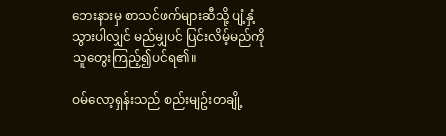ဘေးနားမှ စာသင်ဖက်များဆီသို့ ပျံ့နှံ့သွားပါလျှင် မည်မျှပင် ပြင်းလိမ့်မည်ကို သူတွေးကြည့်၍ပင်ရ၏။

ဝမ်လော့ရှန်းသည် စည်းမျဥ်းတချို့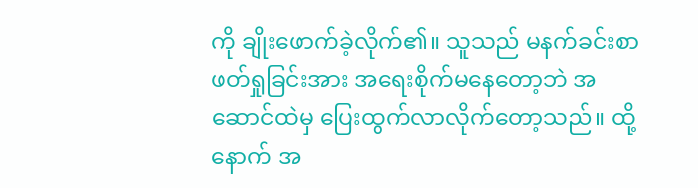ကို ချိုးဖောက်ခဲ့လိုက်၏။ သူသည် မနက်ခင်းစာဖတ်ရှုခြင်းအား အရေးစိုက်မနေတော့ဘဲ အဆောင်ထဲမှ ပြေးထွက်လာလိုက်တော့သည်။ ထို့နောက် အ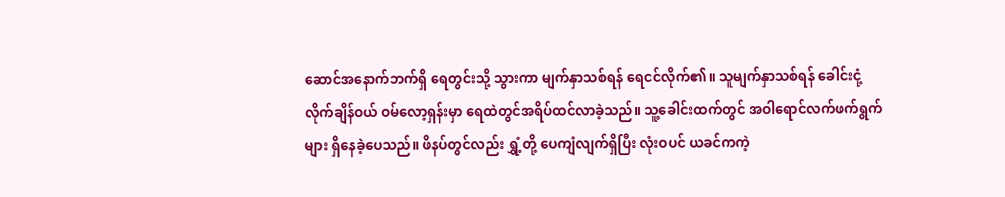ဆောင်အနောက်ဘက်ရှိ ရေတွင်းသို့ သွားကာ မျက်နှာသစ်ရန် ရေငင်လိုက်၏။ သူမျက်နှာသစ်ရန် ခေါင်းငုံ့လိုက်ချိန်ဝယ် ဝမ်လော့ရှန်းမှာ ရေထဲတွင်အရိပ်ထင်လာခဲ့သည်။ သူ့ခေါင်းထက်တွင် အဝါရောင်လက်ဖက်ရွက်များ ရှိနေခဲ့ပေသည်။ ဖိနပ်တွင်လည်း ရွှံ့တို့ ပေကျံလျက်ရှိပြီး လုံးဝပင် ယခင်ကကဲ့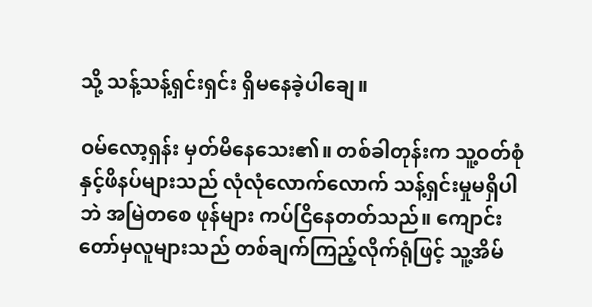သို့ သန့်သန့်ရှင်းရှင်း ရှိမနေခဲ့ပါချေ။

ဝမ်လော့ရှန်း မှတ်မိနေသေး၏။ တစ်ခါတုန်းက သူ့ဝတ်စုံနှင့်ဖိနပ်များသည် လုံလုံလောက်လောက် သန့်ရှင်းမှုမရှိပါဘဲ အမြဲတစေ ဖုန်များ ကပ်ငြိနေတတ်သည်။ ကျောင်းတော်မှလူများသည် တစ်ချက်ကြည့်လိုက်ရုံဖြင့် သူ့အိမ်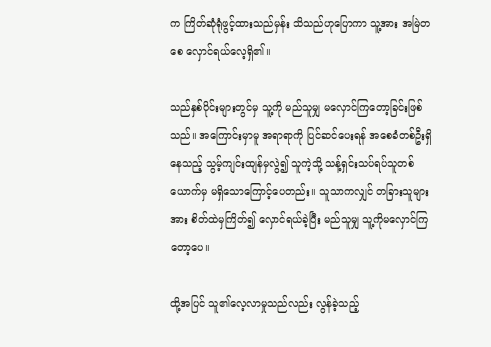က ကြိတ်ဆုံရုံဖွင့်ထားသည်မှန်း သိသည်ဟုပြောကာ သူ့အား အမြဲတစေ လှောင်ရယ်လေ့ရှိ၏။

သည်နှစ်ပိုင်းများတွင်မှ သူ့ကို မည်သူမျှ မလှောင်ကြတော့ခြင်းဖြစ်သည်။ အကြောင်းမှာမူ အရာရာကို ပြင်ဆင်ပေးရန် အစေခံတစ်ဦးရှိနေသည့် သွမ့်ကျင်းထျန်မှလွဲ၍ သူကဲ့သို့ သန့်ရှင်းသပ်ရပ်သူတစ်ယောက်မှ မရှိသောကြောင့်ပေတည်း။ သူသာကလျှင် တခြားသူများအား စိတ်ထဲမှကြိတ်၍ လှောင်ရယ်ခဲ့ပြီး မည်သူမျှ သူ့ကိုမလှောင်ကြတော့ပေ။

ထို့အပြင် သူ၏လေ့လာမှုသည်လည်း လွန်ခဲ့သည့်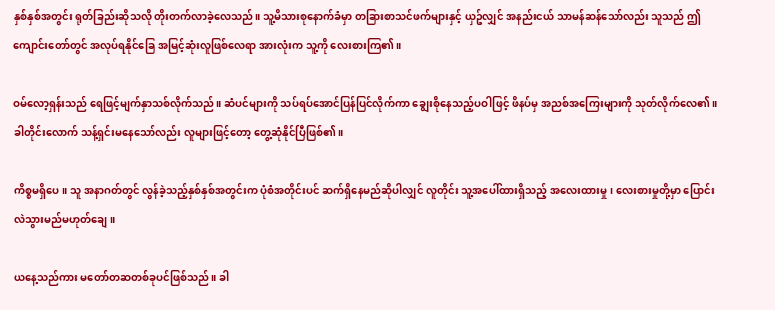နှစ်နှစ်အတွင်း ရုတ်ခြည်းဆိုသလို တိုးတက်လာခဲ့လေသည်။ သူ့မိသားစုနောက်ခံမှာ တခြားစာသင်ဖက်များနှင့် ယှဥ်လျှင် အနည်းငယ် သာမန်ဆန်သော်လည်း သူသည် ဤကျောင်းတော်တွင် အလုပ်ရနိုင်ခြေ အမြင့်ဆုံးလူဖြစ်လေရာ အားလုံးက သူ့ကို လေးစားကြ၏။

ဝမ်လော့ရှန်းသည် ရေဖြင့်မျက်နှာသစ်လိုက်သည်။ ဆံပင်များကို သပ်ရပ်အောင်ပြန်ပြင်လိုက်ကာ ချွေးစိုနေသည့်ပဝါဖြင့် ဖိနပ်မှ အညစ်အကြေးများကို သုတ်လိုက်လေ၏။ ခါတိုင်းလောက် သန့်ရှင်းမနေသော်လည်း လူများဖြင့်တော့ တွေ့ဆုံနိုင်ပြီဖြစ်၏။

ကိစ္စမရှိပေ။ သူ အနာဂတ်တွင် လွန်ခဲ့သည့်နှစ်နှစ်အတွင်းက ပုံစံအတိုင်းပင် ဆက်ရှိနေမည်ဆိုပါလျှင် လူတိုင်း သူ့အပေါ်ထားရှိသည့် အလေးထားမှု၊ လေးစားမှုတို့မှာ ပြောင်းလဲသွားမည်မဟုတ်ချေ။

ယနေ့သည်ကား မတော်တဆတစ်ခုပင်ဖြစ်သည်။ ခါ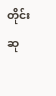တိုင်း ဆု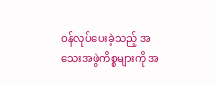ဝန်လုပ်ပေးခဲ့သည့် အသေးအဖွဲကိစ္စများကို အ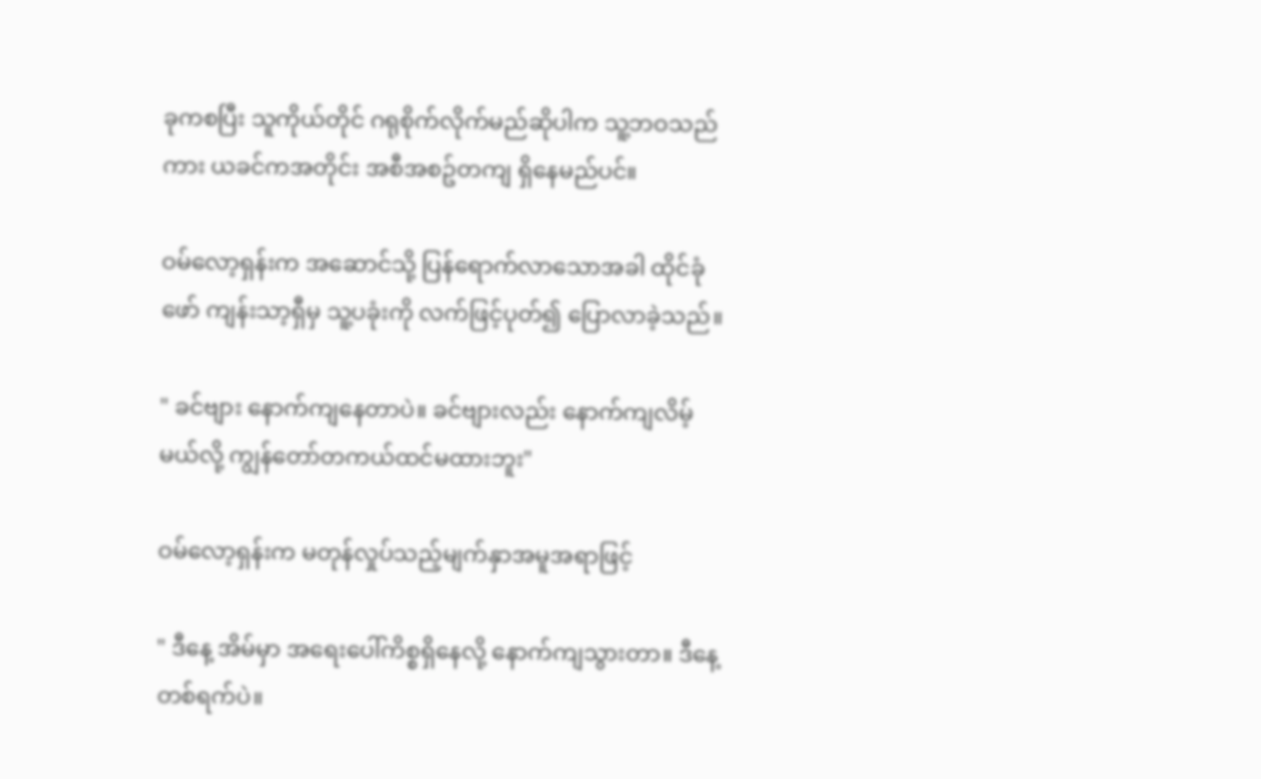ခုကစပြီး သူကိုယ်တိုင် ဂရုစိုက်လိုက်မည်ဆိုပါက သူ့ဘဝသည်ကား ယခင်ကအတိုင်း အစီအစဥ်တကျ ရှိနေမည်ပင်။

ဝမ်လော့ရှန်းက အဆောင်သို့ ပြန်ရောက်လာသောအခါ ထိုင်ခုံဖော် ကျန်းသာ့ရှီမှ သူ့ပခုံးကို လက်ဖြင့်ပုတ်၍ ပြောလာခဲ့သည်။

" ခင်ဗျား နောက်ကျနေတာပဲ။ ခင်ဗျားလည်း နောက်ကျလိမ့်မယ်လို့ ကျွန်တော်တကယ်ထင်မထားဘူး"

ဝမ်လော့ရှန်းက မတုန်လှုပ်သည့်မျက်နှာအမူအရာဖြင့်

" ဒီနေ့ အိမ်မှာ အရေးပေါ်ကိစ္စရှိနေလို့ နောက်ကျသွားတာ။ ဒီနေ့တစ်ရက်ပဲ။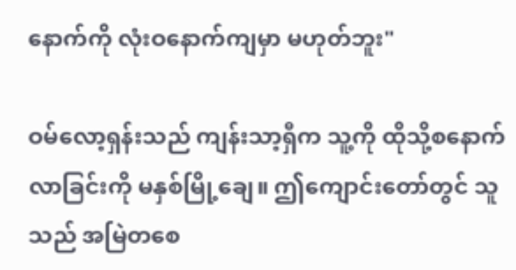နောက်ကို လုံးဝနောက်ကျမှာ မဟုတ်ဘူး"

ဝမ်လော့ရှန်းသည် ကျန်းသာ့ရှီက သူ့ကို ထိုသို့စနောက်လာခြင်းကို မနှစ်မြို့ချေ။ ဤကျောင်းတော်တွင် သူသည် အမြဲတစေ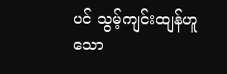ပင် သွမ့်ကျင်းထျန်ဟူသော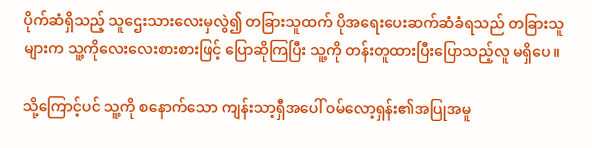ပိုက်ဆံရှိသည့် သူဌေးသားလေးမှလွဲ၍ တခြားသူထက် ပိုအရေးပေးဆက်ဆံခံရသည် တခြားသူများက သူ့ကိုလေးလေးစားစားဖြင့် ပြောဆိုကြပြီး သူ့ကို တန်းတူထားပြီးပြောသည့်လူ မရှိပေ။

သို့ကြောင့်ပင် သူ့ကို စနောက်သော ကျန်းသာ့ရှီအပေါ် ဝမ်လော့ရှန်း၏အပြုအမူ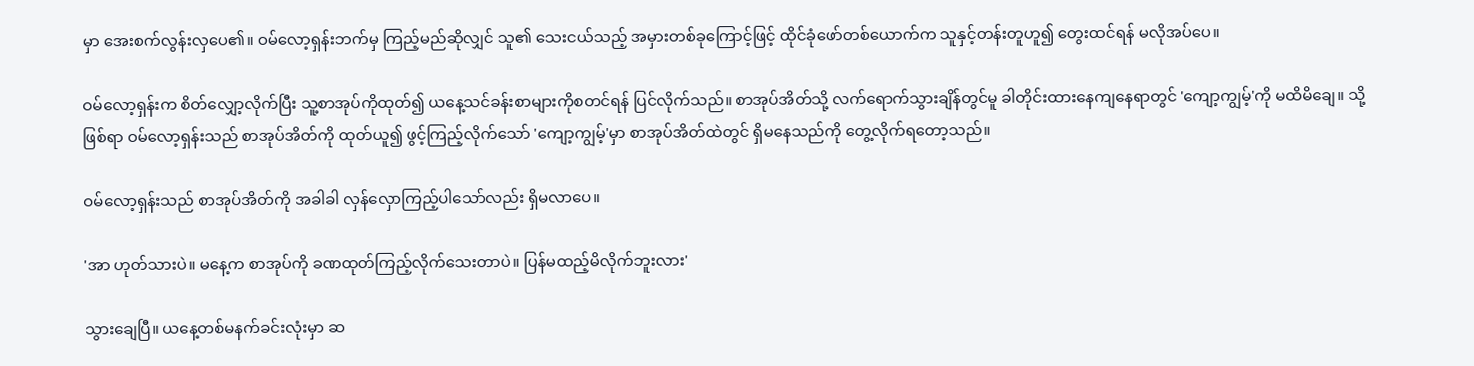မှာ အေးစက်လွန်းလှပေ၏။ ဝမ်လော့ရှန်းဘက်မှ ကြည့်မည်ဆိုလျှင် သူ၏ သေးငယ်သည့် အမှားတစ်ခုကြောင့်ဖြင့် ထိုင်ခုံဖော်တစ်ယောက်က သူနှင့်တန်းတူဟူ၍ တွေးထင်ရန် မလိုအပ်ပေ။

ဝမ်လော့ရှန်းက စိတ်လျှော့လိုက်ပြီး သူ့စာအုပ်ကိုထုတ်၍ ယနေ့သင်ခန်းစာများကိုစတင်ရန် ပြင်လိုက်သည်။ စာအုပ်အိတ်သို့ လက်ရောက်သွားချိန်တွင်မူ ခါတိုင်းထားနေကျနေရာတွင် 'ကျော့ကျွမ့်'ကို မထိမိချေ။ သို့ဖြစ်ရာ ဝမ်လော့ရှန်းသည် စာအုပ်အိတ်ကို ထုတ်ယူ၍ ဖွင့်ကြည့်လိုက်သော် 'ကျော့ကျွမ့်'မှာ စာအုပ်အိတ်ထဲတွင် ရှိမနေသည်ကို တွေ့လိုက်ရတော့သည်။

ဝမ်လော့ရှန်းသည် စာအုပ်အိတ်ကို အခါခါ လှန်လှောကြည့်ပါသော်လည်း ရှိမလာပေ။

'အာ ဟုတ်သားပဲ။ မနေ့က စာအုပ်ကို ခဏထုတ်ကြည့်လိုက်သေးတာပဲ။ ပြန်မထည့်မိလိုက်ဘူးလား'

သွားချေပြီ။ ယနေ့တစ်မနက်ခင်းလုံးမှာ ဆ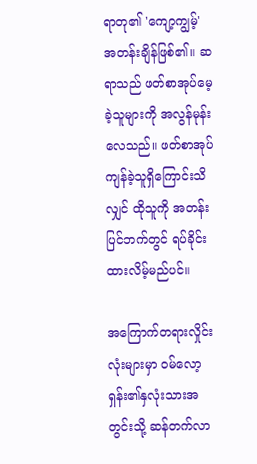ရာတု၏ 'ကျော့ကျွမ့်' အတန်းချိန်ဖြစ်၏။ ဆရာသည် ဖတ်စာအုပ်မေ့ခဲ့သူများကို အလွန်မုန်းလေသည်။ ဖတ်စာအုပ် ကျန်ခဲ့သူရှိကြောင်းသိလျှင် ထိုသူကို အတန်းပြင်ဘက်တွင် ရပ်ခိုင်းထားလိမ့်မည်ပင်။

အကြောက်တရားလှိုင်းလုံးများမှာ ဝမ်လော့ရှန်း၏နှလုံးသားအတွင်းသို့ ဆန်တက်လာ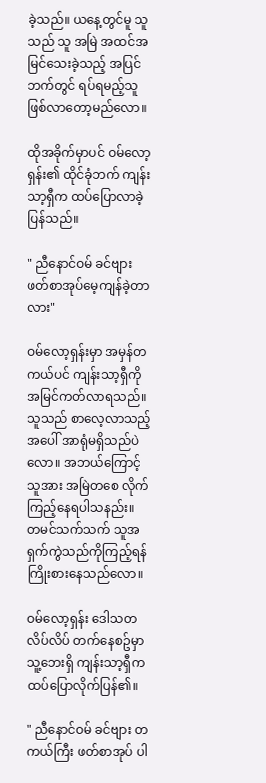ခဲ့သည်။ ယနေ့တွင်မူ သူသည် သူ အမြဲ အထင်အမြင်သေးခဲ့သည့် အပြင်ဘက်တွင် ရပ်ရမည့်သူ ဖြစ်လာတော့မည်လော။

ထိုအခိုက်မှာပင် ဝမ်လော့ရှန်း၏ ထိုင်ခုံဘက် ကျန်းသာ့ရှီက ထပ်ပြောလာခဲ့ပြန်သည်။

" ညီနောင်ဝမ် ခင်ဗျား ဖတ်စာအုပ်မေ့ကျန်ခဲ့တာလား"

ဝမ်လော့ရှန်းမှာ အမှန်တကယ်ပင် ကျန်းသာ့ရှီကို အမြင်ကတ်လာရသည်။ သူသည် စာလေ့လာသည့်အပေါ် အာရုံမရှိသည်ပဲလော။ အဘယ်ကြောင့် သူအား အမြဲတစေ လိုက်ကြည့်နေရပါသနည်း။ တမင်သက်သက် သူအရှက်ကွဲသည်ကိုကြည့်ရန် ကြိုးစားနေသည်လော။

ဝမ်လော့ရှန်း ဒေါသတလိပ်လိပ် တက်နေစဥ်မှာ သူ့ဘေးရှိ ကျန်းသာ့ရှီက ထပ်ပြောလိုက်ပြန်၏။

" ညီနောင်ဝမ် ခင်ဗျား တကယ်ကြီး ဖတ်စာအုပ် ပါ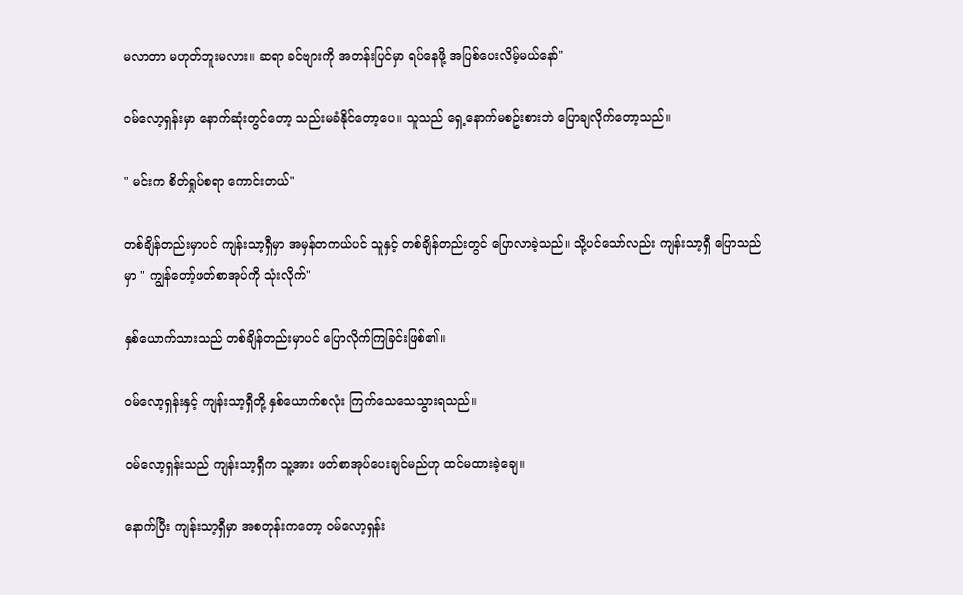မလာတာ မဟုတ်ဘူးမလား။ ဆရာ ခင်ဗျားကို အတန်းပြင်မှာ ရပ်နေဖို့ အပြစ်ပေးလိမ့်မယ်နော်"

ဝမ်လော့ရှန်းမှာ နောက်ဆုံးတွင်တော့ သည်းမခံနိုင်တော့ပေ။ သူသည် ရှေ့နောက်မစဥ်းစားဘဲ ပြောချလိုက်တော့သည်။

" မင်းက စိတ်ရှုပ်စရာ ကောင်းတယ်"

တစ်ချိန်တည်းမှာပင် ကျန်းသာ့ရှီမှာ အမှန်တကယ်ပင် သူနှင့် တစ်ချိန်တည်းတွင် ပြောလာခဲ့သည်။ သို့ပင်သော်လည်း ကျန်းသာ့ရှီ ပြောသည်မှာ " ကျွန်တော့်ဖတ်စာအုပ်ကို သုံးလိုက်"

နှစ်ယောက်သားသည် တစ်ချိန်တည်းမှာပင် ပြောလိုက်ကြခြင်းဖြစ်၏။

ဝမ်လော့ရှန်းနှင့် ကျန်းသာ့ရှီတို့ နှစ်ယောက်စလုံး ကြက်သေသေသွားရသည်။

ဝမ်လော့ရှန်းသည် ကျန်းသာ့ရှီက သူ့အား ဖတ်စာအုပ်ပေးချင်မည်ဟု ထင်မထားခဲ့ချေ။

နောက်ပြီး ကျန်းသာ့ရှီမှာ အစတုန်းကတော့ ဝမ်လော့ရှန်း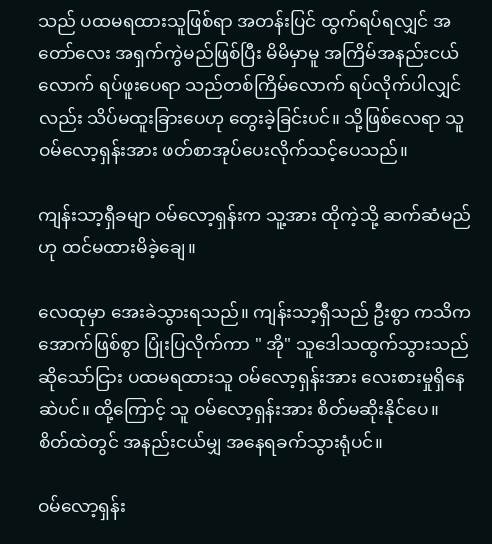သည် ပထမရထားသူဖြစ်ရာ အတန်းပြင် ထွက်ရပ်ရလျှင် အတော်လေး အရှက်ကွဲမည်ဖြစ်ပြီး မိမိမှာမူ အကြိမ်အနည်းငယ်လောက် ရပ်ဖူးပေရာ သည်တစ်ကြိမ်လောက် ရပ်လိုက်ပါလျှင်လည်း သိပ်မထူးခြားပေဟု တွေးခဲ့ခြင်းပင်။ သို့ဖြစ်လေရာ သူ ဝမ်လော့ရှန်းအား ဖတ်စာအုပ်ပေးလိုက်သင့်ပေသည်။

ကျန်းသာ့ရှီခမျာ ဝမ်လော့ရှန်းက သူ့အား ထိုကဲ့သို့ ဆက်ဆံမည်ဟု ထင်မထားမိခဲ့ချေ။

လေထုမှာ အေးခဲသွားရသည်။ ကျန်းသာ့ရှီသည် ဦးစွာ ကသိကအောက်ဖြစ်စွာ ပြုံးပြလိုက်ကာ " အို" သူဒေါသထွက်သွားသည် ဆိုသော်ငြား ပထမရထားသူ ဝမ်လော့ရှန်းအား လေးစားမှုရှိနေဆဲပင်။ ထို့ကြောင့် သူ ဝမ်လော့ရှန်းအား စိတ်မဆိုးနိုင်ပေ။ စိတ်ထဲတွင် အနည်းငယ်မျှ အနေရခက်သွားရုံပင်။

ဝမ်လော့ရှန်း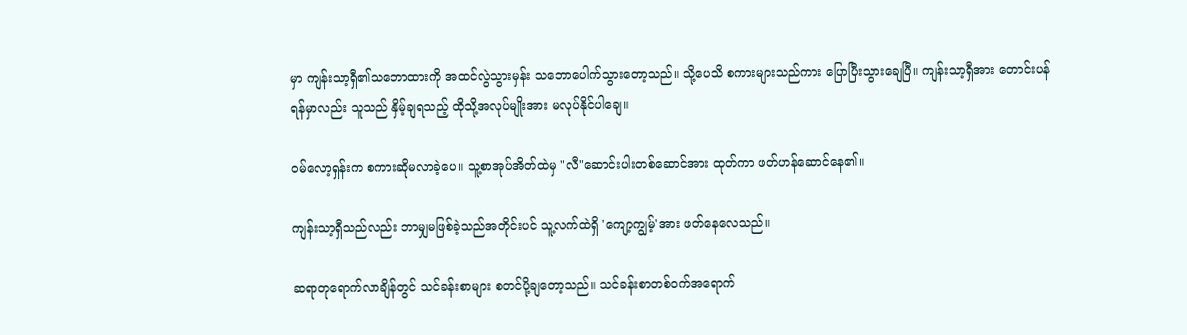မှာ ကျန်းသာ့ရှီ၏သဘောထားကို အထင်လွဲသွားမှန်း သဘောပေါက်သွားတော့သည်။ သို့ပေသိ စကားများသည်ကား ပြောပြီးသွားချေပြီ။ ကျန်းသာ့ရှီအား တောင်းပန်ရန်မှာလည်း သူသည် နှိမ့်ချရသည့် ထိုသို့အလုပ်မျိုးအား မလုပ်နိုင်ပါချေ။

ဝမ်လော့ရှန်းက စကားဆိုမလာခဲ့ပေ။ သူ့စာအုပ်အိတ်ထဲမှ "လီ"ဆောင်းပါးတစ်ဆောင်အား ထုတ်ကာ ဖတ်ဟန်ဆောင်နေ၏။

ကျန်းသာ့ရှီသည်လည်း ဘာမျှမဖြစ်ခဲ့သည်အတိုင်းပင် သူ့လက်ထဲရှိ 'ကျော့ကျွမ့်'အား ဖတ်နေလေသည်။

ဆရာတုရောက်လာချိန်တွင် သင်ခန်းစာများ စတင်ပို့ချတော့သည်။ သင်ခန်းစာတစ်ဝက်အရောက်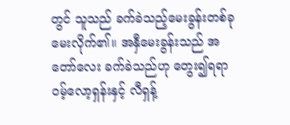တွင် သူသည် ခက်ခဲသည့်မေးခွန်းတစ်ခုမေးလိုက်၏။ အနှီမေးခွန်းသည် အတော်လေး ခက်ခဲသည်ဟု တွေး၍ရရာ ဝမ့်လော့ရှန်းနှင့် လီရှန့်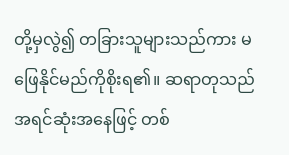တို့မှလွဲ၍ တခြားသူများသည်ကား မဖြေနိုင်မည်ကိုစိုးရ၏။ ဆရာတုသည် အရင်ဆုံးအနေဖြင့် တစ်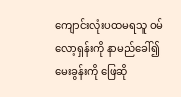ကျောင်းလုံးပထမရသူ ဝမ်လော့ရှန်းကို နာမည်ခေါ်၍ မေးခွန်းကို ဖြေဆို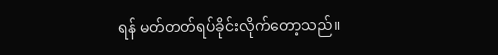ရန် မတ်တတ်ရပ်ခိုင်းလိုက်တော့သည်။